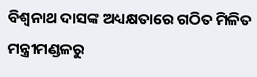ବିଶ୍ୱନାଥ ଦାସଙ୍କ ଅଧ୍ୟକ୍ଷତାରେ ଗଠିତ ମିଳିତ ମନ୍ତ୍ରୀମଣ୍ଡଳରୁ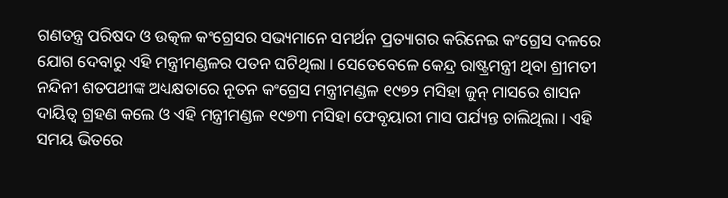ଗଣତନ୍ତ୍ର ପରିଷଦ ଓ ଉତ୍କଳ କଂଗ୍ରେସର ସଭ୍ୟମାନେ ସମର୍ଥନ ପ୍ରତ୍ୟାଗର କରିନେଇ କଂଗ୍ରେସ ଦଳରେ ଯୋଗ ଦେବାରୁ ଏହି ମନ୍ତ୍ରୀମଣ୍ଡଳର ପତନ ଘଟିଥିଲା । ସେତେବେଳେ କେନ୍ଦ୍ର ରାଷ୍ଟ୍ରମନ୍ତ୍ରୀ ଥିବା ଶ୍ରୀମତୀ ନନ୍ଦିନୀ ଶତପଥୀଙ୍କ ଅଧ୍ୟକ୍ଷତାରେ ନୂତନ କଂଗ୍ରେସ ମନ୍ତ୍ରୀମଣ୍ଡଳ ୧୯୭୨ ମସିହା ଜୁନ୍ ମାସରେ ଶାସନ ଦାୟିତ୍ୱ ଗ୍ରହଣ କଲେ ଓ ଏହି ମନ୍ତ୍ରୀମଣ୍ଡଳ ୧୯୭୩ ମସିହା ଫେବୃୟାରୀ ମାସ ପର୍ଯ୍ୟନ୍ତ ଚାଲିଥିଲା । ଏହି ସମୟ ଭିତରେ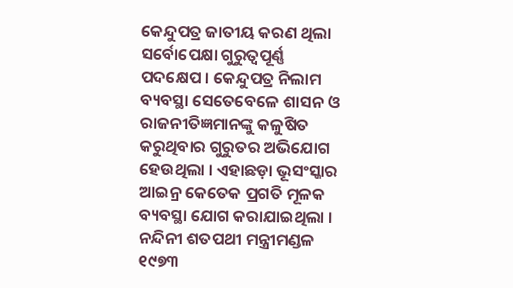କେନ୍ଦୁପତ୍ର ଜାତୀୟ କରଣ ଥିଲା ସର୍ବୋପେକ୍ଷା ଗୁରୁତ୍ୱପୂର୍ଣ୍ଣ ପଦକ୍ଷେପ । କେନ୍ଦୁପତ୍ର ନିଲାମ ବ୍ୟବସ୍ଥା ସେତେବେଳେ ଶାସନ ଓ ରାଜନୀତିଜ୍ଞମାନଙ୍କୁ କଳୁଷିତ କରୁଥିବାର ଗୁରୁତର ଅଭିଯୋଗ ହେଉଥିଲା । ଏହାଛଡ଼ା ଭୂସଂସ୍କାର ଆଇନ୍ର କେତେକ ପ୍ରଗତି ମୂଳକ ବ୍ୟବସ୍ଥା ଯୋଗ କରାଯାଇଥିଲା ।
ନନ୍ଦିନୀ ଶତପଥୀ ମନ୍ତ୍ରୀମଣ୍ଡଳ ୧୯୭୩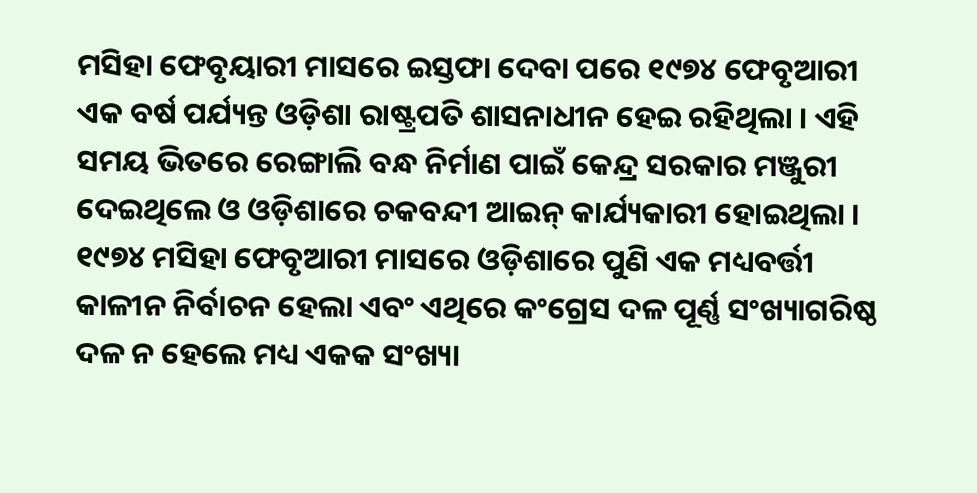ମସିହା ଫେବୃୟାରୀ ମାସରେ ଇସ୍ତଫା ଦେବା ପରେ ୧୯୭୪ ଫେବୃଆରୀ ଏକ ବର୍ଷ ପର୍ଯ୍ୟନ୍ତ ଓଡ଼ିଶା ରାଷ୍ଟ୍ରପତି ଶାସନାଧୀନ ହେଇ ରହିଥିଲା । ଏହି ସମୟ ଭିତରେ ରେଙ୍ଗାଲି ବନ୍ଧ ନିର୍ମାଣ ପାଇଁ କେନ୍ଦ୍ର ସରକାର ମଞ୍ଜୁରୀ ଦେଇଥିଲେ ଓ ଓଡ଼ିଶାରେ ଚକବନ୍ଦୀ ଆଇନ୍ କାର୍ଯ୍ୟକାରୀ ହୋଇଥିଲା ।
୧୯୭୪ ମସିହା ଫେବୃଆରୀ ମାସରେ ଓଡ଼ିଶାରେ ପୁଣି ଏକ ମଧ୍ୟବର୍ତ୍ତୀ କାଳୀନ ନିର୍ବାଚନ ହେଲା ଏବଂ ଏଥିରେ କଂଗ୍ରେସ ଦଳ ପୂର୍ଣ୍ଣ ସଂଖ୍ୟାଗରିଷ୍ଠ ଦଳ ନ ହେଲେ ମଧ୍ୟ ଏକକ ସଂଖ୍ୟା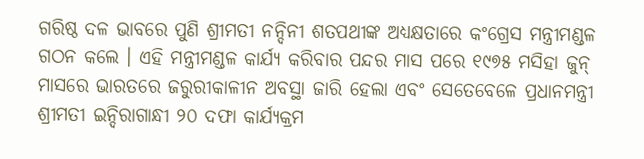ଗରିଷ୍ଠ ଦଳ ଭାବରେ ପୁଣି ଶ୍ରୀମତୀ ନନ୍ଦିନୀ ଶତପଥୀଙ୍କ ଅଧ୍ୟକ୍ଷତାରେ କଂଗ୍ରେସ ମନ୍ତ୍ରୀମଣ୍ଡଳ ଗଠନ କଲେ । ଏହି ମନ୍ତ୍ରୀମଣ୍ଡଳ କାର୍ଯ୍ୟ କରିବାର ପନ୍ଦର ମାସ ପରେ ୧୯୭୫ ମସିହା ଜୁନ୍ ମାସରେ ଭାରତରେ ଜରୁରୀକାଳୀନ ଅବସ୍ଥା ଜାରି ହେଲା ଏବଂ ସେତେବେଳେ ପ୍ରଧାନମନ୍ତ୍ରୀ ଶ୍ରୀମତୀ ଇନ୍ଦିରାଗାନ୍ଧୀ ୨୦ ଦଫା କାର୍ଯ୍ୟକ୍ରମ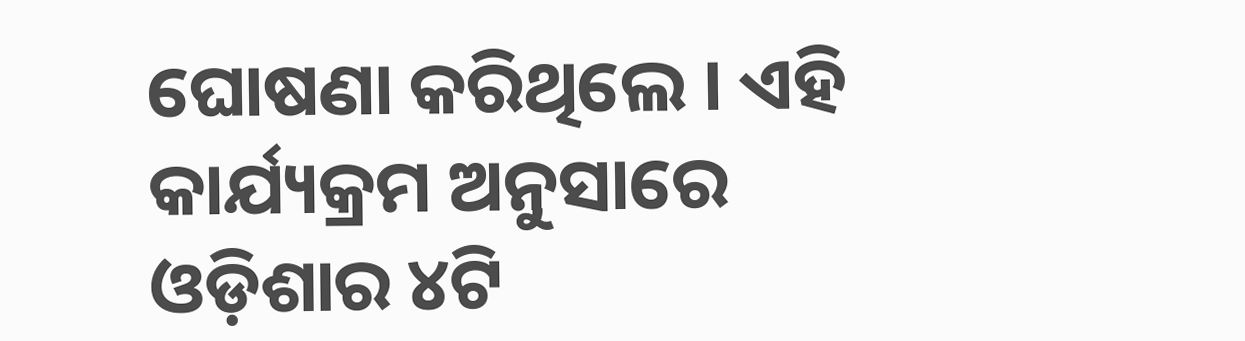ଘୋଷଣା କରିଥିଲେ । ଏହି କାର୍ଯ୍ୟକ୍ରମ ଅନୁସାରେ ଓଡ଼ିଶାର ୪ଟି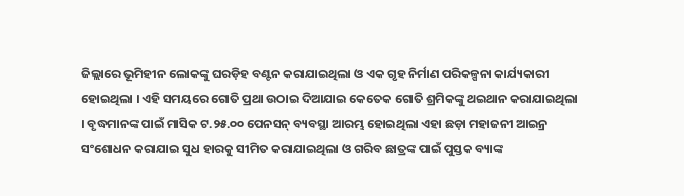ଜିଲ୍ଲାରେ ଭୂମିହୀନ ଲୋକଙ୍କୁ ଘରଡ଼ିହ ବଣ୍ଟନ କରାଯାଇଥିଲା ଓ ଏକ ଗୃହ ନିର୍ମାଣ ପରିକଳ୍ପନା କାର୍ଯ୍ୟକାରୀ ହୋଇଥିଲା । ଏହି ସମୟରେ ଗୋତି ପ୍ରଥା ଉଠାଇ ଦିଆଯାଇ କେତେକ ଗୋତି ଶ୍ରମିକଙ୍କୁ ଥଇଥାନ କରାଯାଇଥିଲା । ବୃଦ୍ଧମାନଙ୍କ ପାଇଁ ମାସିକ ଟ.୨୫.୦୦ ପେନସନ୍ ବ୍ୟବସ୍ଥା ଆରମ୍ଭ ହୋଇଥିଲା ଏହା ଛଡ଼ା ମହାଜନୀ ଆଇନ୍ର ସଂଶୋଧନ କରାଯାଇ ସୁଧ ହାରକୁ ସୀମିତ କରାଯାଇଥିଲା ଓ ଗରିବ ଛାତ୍ରଙ୍କ ପାଇଁ ପୁସ୍ତକ ବ୍ୟାଙ୍କ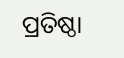ପ୍ରତିଷ୍ଠା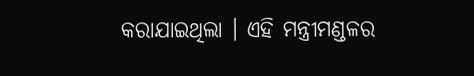କରାଯାଇଥିଲା । ଏହି ମନ୍ତ୍ରୀମଣ୍ଡଳର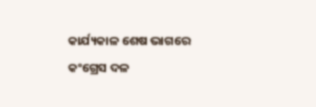କାର୍ଯ୍ୟକାଳ ଶେଷ ଭାଗରେ କଂଗ୍ରେସ ଦଳ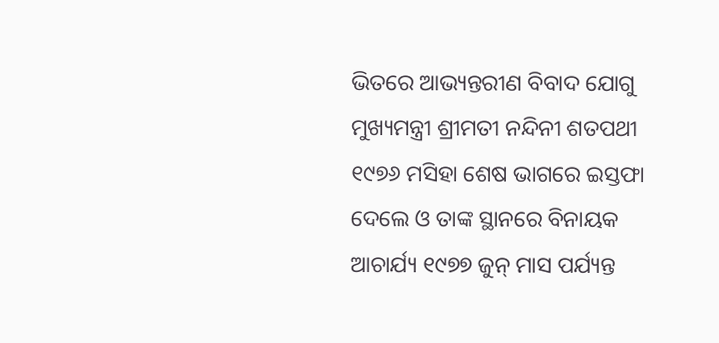ଭିତରେ ଆଭ୍ୟନ୍ତରୀଣ ବିବାଦ ଯୋଗୁ ମୁଖ୍ୟମନ୍ତ୍ରୀ ଶ୍ରୀମତୀ ନନ୍ଦିନୀ ଶତପଥୀ ୧୯୭୬ ମସିହା ଶେଷ ଭାଗରେ ଇସ୍ତଫା ଦେଲେ ଓ ତାଙ୍କ ସ୍ଥାନରେ ବିନାୟକ ଆଚାର୍ଯ୍ୟ ୧୯୭୭ ଜୁନ୍ ମାସ ପର୍ଯ୍ୟନ୍ତ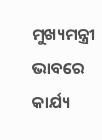ମୁଖ୍ୟମନ୍ତ୍ରୀ ଭାବରେ କାର୍ଯ୍ୟ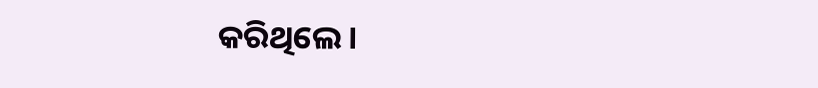କରିଥିଲେ ।